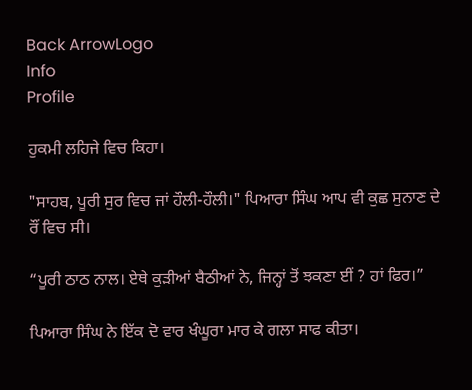Back ArrowLogo
Info
Profile

ਹੁਕਮੀ ਲਹਿਜੇ ਵਿਚ ਕਿਹਾ।

"ਸਾਹਬ, ਪੂਰੀ ਸੁਰ ਵਿਚ ਜਾਂ ਹੌਲੀ-ਹੌਲੀ।" ਪਿਆਰਾ ਸਿੰਘ ਆਪ ਵੀ ਕੁਛ ਸੁਨਾਣ ਦੇ ਰੌਂ ਵਿਚ ਸੀ।

“ਪੂਰੀ ਠਾਠ ਨਾਲ। ਏਥੇ ਕੁੜੀਆਂ ਬੈਠੀਆਂ ਨੇ, ਜਿਨ੍ਹਾਂ ਤੋਂ ਝਕਣਾ ਈਂ ? ਹਾਂ ਫਿਰ।”

ਪਿਆਰਾ ਸਿੰਘ ਨੇ ਇੱਕ ਦੋ ਵਾਰ ਖੰਘੂਰਾ ਮਾਰ ਕੇ ਗਲਾ ਸਾਫ ਕੀਤਾ।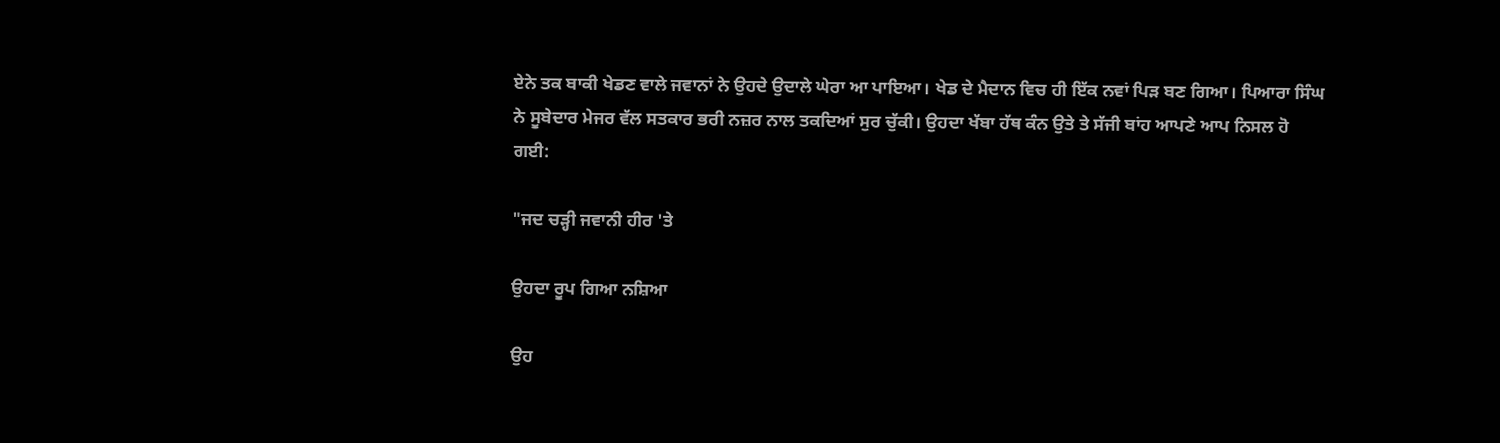ਏਨੇ ਤਕ ਬਾਕੀ ਖੇਡਣ ਵਾਲੇ ਜਵਾਨਾਂ ਨੇ ਉਹਦੇ ਉਦਾਲੇ ਘੇਰਾ ਆ ਪਾਇਆ। ਖੇਡ ਦੇ ਮੈਦਾਨ ਵਿਚ ਹੀ ਇੱਕ ਨਵਾਂ ਪਿੜ ਬਣ ਗਿਆ। ਪਿਆਰਾ ਸਿੰਘ ਨੇ ਸੂਬੇਦਾਰ ਮੇਜਰ ਵੱਲ ਸਤਕਾਰ ਭਰੀ ਨਜ਼ਰ ਨਾਲ ਤਕਦਿਆਂ ਸੁਰ ਚੁੱਕੀ। ਉਹਦਾ ਖੱਬਾ ਹੱਥ ਕੰਨ ਉਤੇ ਤੇ ਸੱਜੀ ਬਾਂਹ ਆਪਣੇ ਆਪ ਨਿਸਲ ਹੋ ਗਈ:

"ਜਦ ਚੜ੍ਹੀ ਜਵਾਨੀ ਹੀਰ 'ਤੇ

ਉਹਦਾ ਰੂਪ ਗਿਆ ਨਸ਼ਿਆ

ਉਹ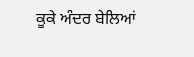ਕੂਕੇ ਅੰਦਰ ਬੇਲਿਆਂ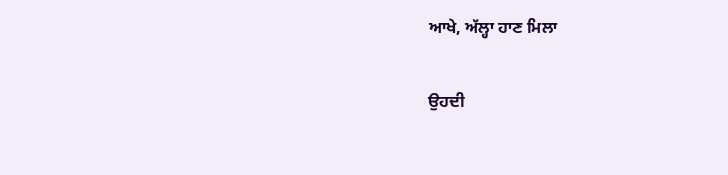ਆਖੇ, ਅੱਲ੍ਹਾ ਹਾਣ ਮਿਲਾ

ਉਹਦੀ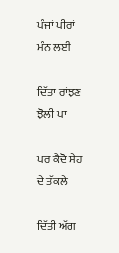ਪੰਜਾਂ ਪੀਰਾਂ ਮੰਨ ਲਈ

ਦਿੱਤਾ ਰਾਂਝਣ ਝੋਲੀ ਪਾ

ਪਰ ਕੈਦੋ ਸੇਹ ਦੇ ਤੱਕਲੇ

ਦਿੱਤੀ ਅੱਗ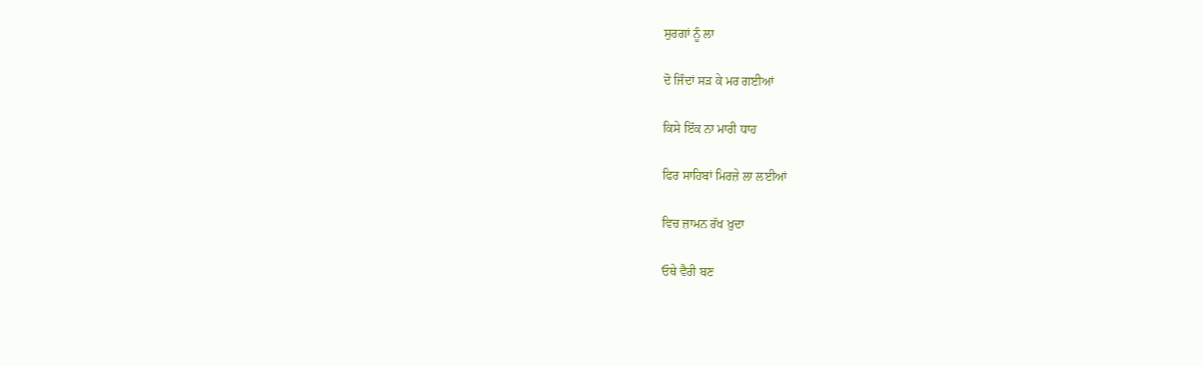ਸੁਰਗਾਂ ਨੂੰ ਲਾ

ਦੋ ਜਿੰਦਾਂ ਸੜ ਕੇ ਮਰ ਗਈਆਂ

ਕਿਸੇ ਇੱਕ ਨਾ ਮਾਰੀ ਧਾਹ

ਫਿਰ ਸਾਹਿਬਾਂ ਮਿਰਜ਼ੇ ਲਾ ਲਈਆਂ

ਵਿਚ ਜ਼ਾਮਨ ਰੱਖ ਖ਼ੁਦਾ

ਓਥੇ ਵੈਰੀ ਬਣ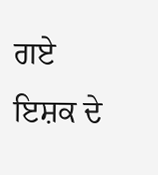ਗਏ ਇਸ਼ਕ ਦੇ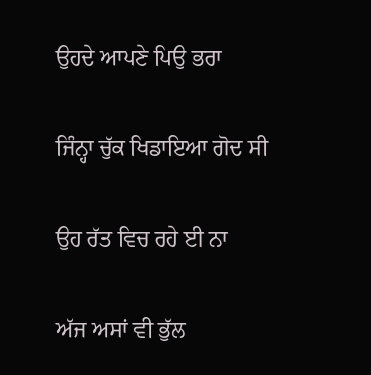ਉਹਦੇ ਆਪਣੇ ਪਿਉ ਭਰਾ

ਜਿੰਨ੍ਹਾ ਚੁੱਕ ਖਿਡਾਇਆ ਗੋਦ ਸੀ

ਉਹ ਰੱਤ ਵਿਚ ਰਹੇ ਈ ਨਾ

ਅੱਜ ਅਸਾਂ ਵੀ ਭੁੱਲ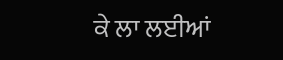ਕੇ ਲਾ ਲਈਆਂ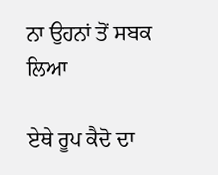ਨਾ ਉਹਨਾਂ ਤੋਂ ਸਬਕ ਲਿਆ

ਏਥੇ ਰੂਪ ਕੈਦੋ ਦਾ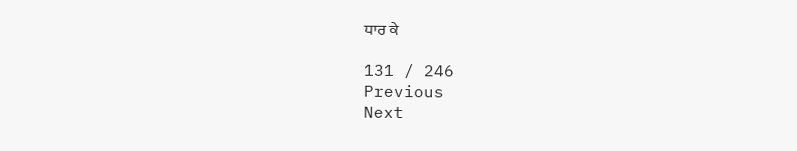ਧਾਰ ਕੇ

131 / 246
Previous
Next